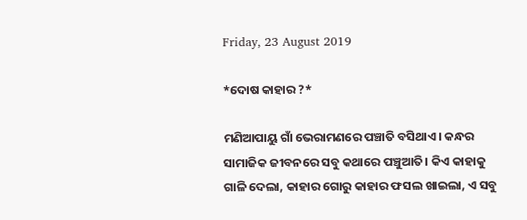Friday, 23 August 2019

*ଦୋଷ କାହାର ?*

ମଣିଆପାୟୁ ଗାଁ ଭେରାମଣରେ ପଞ୍ଚାତି ବସିଥାଏ। କନ୍ଧର ସାମାଜିକ ଜୀବନରେ ସବୁ କଥାରେ ପଞ୍ଚୁଆତି। କିଏ କାହାକୁ ଗାଳି ଦେଲା, କାହାର ଗୋରୁ କାହାର ଫସଲ ଖାଇଲା, ଏ ସବୁ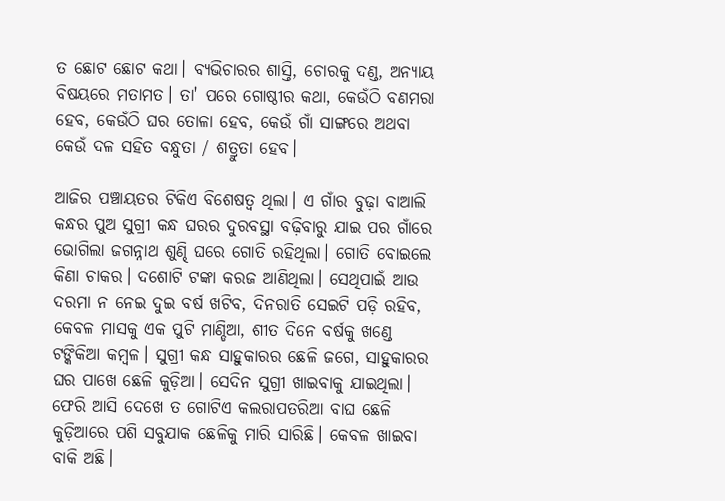ତ ଛୋଟ ଛୋଟ କଥା। ବ୍ୟଭିଚାରର ଶାସ୍ତି, ଚୋରକୁ ଦଣ୍ଡ, ଅନ୍ୟାୟ ବିଷୟରେ ମତାମତ। ତା' ପରେ ଗୋଷ୍ଠୀର କଥା, କେଉଁଠି ବଣମରା ହେବ, କେଉଁଠି ଘର ତୋଳା ହେବ, କେଉଁ ଗାଁ ସାଙ୍ଗରେ ଅଥବା କେଉଁ ଦଳ ସହିତ ବନ୍ଧୁତା / ଶତ୍ରୁତା ହେବ।

ଆଜିର ପଞ୍ଚାୟତର ଟିକିଏ ବିଶେଷତ୍ୱ ଥିଲା। ଏ ଗାଁର ବୁଢ଼ା ବାଆଲି କନ୍ଧର ପୁଅ ସୁଗ୍ରୀ କନ୍ଧ ଘରର ଦୁରବସ୍ଥା ବଢ଼ିବାରୁ ଯାଇ ପର ଗାଁରେ ଭୋଗିଲା ଜଗନ୍ନାଥ ଶୁଣ୍ଢି ଘରେ ଗୋତି ରହିଥିଲା। ଗୋତି ବୋଇଲେ କିଣା ଚାକର। ଦଶୋଟି ଟଙ୍କା କରଜ ଆଣିଥିଲା। ସେଥିପାଇଁ ଆଉ ଦରମା ନ ନେଇ ଦୁଇ ବର୍ଷ ଖଟିବ, ଦିନରାତି ସେଇଟି ପଡ଼ି ରହିବ, କେବଳ ମାସକୁ ଏକ ପୁଟି ମାଣ୍ଡିଆ, ଶୀତ ଦିନେ ବର୍ଷକୁ ଖଣ୍ଡେ ଟଙ୍କିକିଆ କମ୍ବଳ। ସୁଗ୍ରୀ କନ୍ଧ ସାହୁକାରର ଛେଳି ଜଗେ, ସାହୁକାରର ଘର ପାଖେ ଛେଳି କୁଡ଼ିଆ। ସେଦିନ ସୁଗ୍ରୀ ଖାଇବାକୁ ଯାଇଥିଲା। ଫେରି ଆସି ଦେଖେ ତ ଗୋଟିଏ କଲରାପତରିଆ ବାଘ ଛେଳି କୁଡ଼ିଆରେ ପଶି ସବୁଯାକ ଛେଳିକୁ ମାରି ସାରିଛି। କେବଳ ଖାଇବା ବାକି ଅଛି।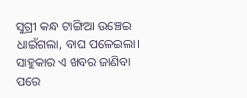ସୁଗ୍ରୀ କନ୍ଧ ଟାଙ୍ଗିଆ ଉଞ୍ଚେଇ ଧାଇଁଗଲା, ବାଘ ପଳେଇଲା। ସାହୁକାର ଏ ଖବର ଜାଣିବା ପରେ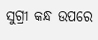ସୁଗ୍ରୀ କନ୍ଧ ଉପରେ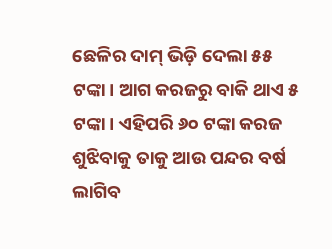ଛେଳିର ଦାମ୍ ଭିଡ଼ି ଦେଲା ୫୫ ଟଙ୍କା। ଆଗ କରଜରୁ ବାକି ଥାଏ ୫ ଟଙ୍କା। ଏହିପରି ୬୦ ଟଙ୍କା କରଜ ଶୁଝିବାକୁ ତାକୁ ଆଉ ପନ୍ଦର ବର୍ଷ ଲାଗିବ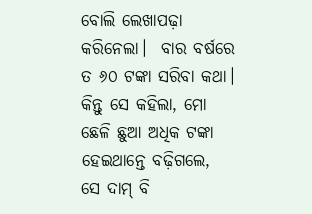ବୋଲି ଲେଖାପଢ଼ା କରିନେଲା।  ବାର ବର୍ଷରେ ତ ୬୦ ଟଙ୍କା ସରିବା କଥା। କିନ୍ତୁ ସେ କହିଲା, ମୋ ଛେଳି ଛୁଆ ଅଧିକ ଟଙ୍କା ହେଇଥାନ୍ତେ ବଢ଼ିଗଲେ, ସେ ଦାମ୍ ବି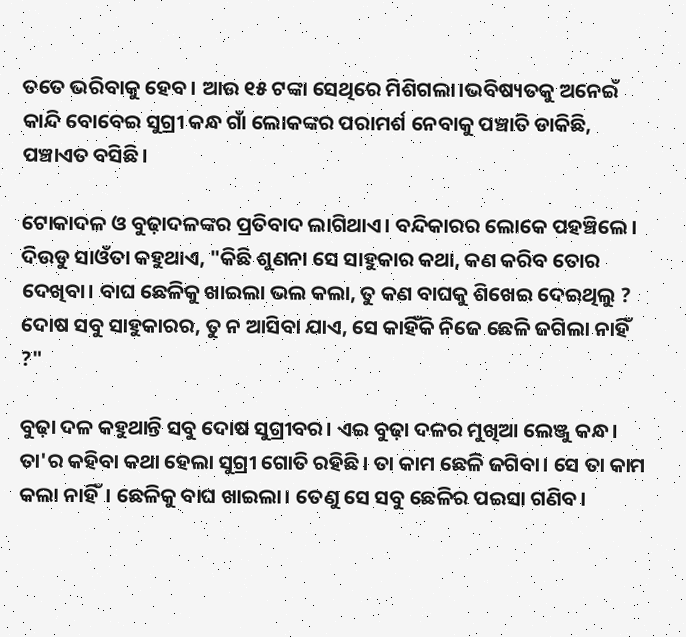ତତେ ଭରିବାକୁ ହେବ। ଆଉ ୧୫ ଟଙ୍କା ସେଥିରେ ମିଶିଗଲା।ଭବିଷ୍ୟତକୁ ଅନେଇଁ କାନ୍ଦି ବୋବେଇ ସୁଗ୍ରୀ କନ୍ଧ ଗାଁ ଲୋକଙ୍କର ପରାମର୍ଶ ନେବାକୁ ପଞ୍ଚାତି ଡାକିଛି, ପଞ୍ଚାଏତ ବସିଛି।

ଟୋକାଦଳ ଓ ବୁଢ଼ାଦଳଙ୍କର ପ୍ରତିବାଦ ଲାଗିଥାଏ। ବନ୍ଦିକାରର ଲୋକେ ପହଞ୍ଚିଲେ। ଦିଉଡୁ ସାଓଁତା କହୁଥାଏ, "କିଛି ଶୁଣନା ସେ ସାହୁକାର କଥା, କଣ କରିବ ତୋର ଦେଖିବା। ବାଘ ଛେଳିକୁ ଖାଇଲା ଭଲ କଲା, ତୁ କଣ ବାଘକୁ ଶିଖେଇ ଦେଇଥିଲୁ ? ଦୋଷ ସବୁ ସାହୁକାରର, ତୁ ନ ଆସିବା ଯାଏ, ସେ କାହିଁକି ନିଜେ ଛେଳି ଜଗିଲା ନାହିଁ ?"

ବୁଢ଼ା ଦଳ କହୁଥାନ୍ତି ସବୁ ଦୋଷ ସୁଗ୍ରୀବର। ଏଇ ବୁଢ଼ା ଦଳର ମୁଖିଆ ଲେଞ୍ଜୁ କନ୍ଧ। ତା'ର କହିବା କଥା ହେଲା ସୁଗ୍ରୀ ଗୋତି ରହିଛି। ତା କାମ ଛେଳି ଜଗିବା। ସେ ତା କାମ କଲା ନାହିଁ। ଛେଳିକୁ ବାଘ ଖାଇଲା। ତେଣୁ ସେ ସବୁ ଛେଳିର ପଇସା ଗଣିବ।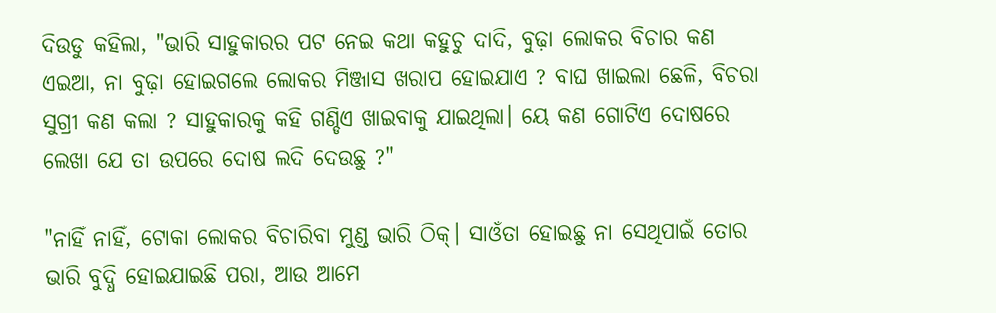ଦିଉଡୁ କହିଲା, "ଭାରି ସାହୁକାରର ପଟ ନେଇ କଥା କହୁଚୁ ଦାଦି, ବୁଢ଼ା ଲୋକର ବିଚାର କଣ ଏଇଆ, ନା ବୁଢ଼ା ହୋଇଗଲେ ଲୋକର ମିଞ୍ଜାସ ଖରାପ ହୋଇଯାଏ ? ବାଘ ଖାଇଲା ଛେଳି, ବିଚରା ସୁଗ୍ରୀ କଣ କଲା ? ସାହୁକାରକୁ କହି ଗଣ୍ଡିଏ ଖାଇବାକୁ ଯାଇଥିଲା। ୟେ କଣ ଗୋଟିଏ ଦୋଷରେ ଲେଖା ଯେ ତା ଉପରେ ଦୋଷ ଲଦି ଦେଉଛୁ ?"

"ନାହିଁ ନାହିଁ, ଟୋକା ଲୋକର ବିଚାରିବା ମୁଣ୍ଡ ଭାରି ଠିକ୍। ସାଓଁତା ହୋଇଛୁ ନା ସେଥିପାଇଁ ତୋର ଭାରି ବୁଦ୍ଧି ହୋଇଯାଇଛି ପରା, ଆଉ ଆମେ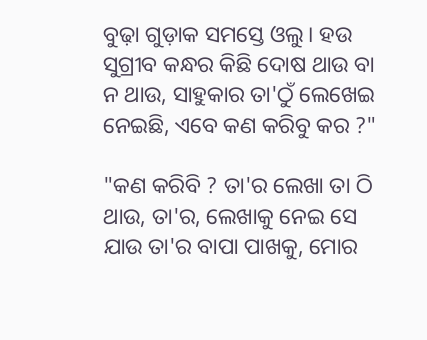ବୁଢ଼ା ଗୁଡ଼ାକ ସମସ୍ତେ ଓଲୁ। ହଉ ସୁଗ୍ରୀବ କନ୍ଧର କିଛି ଦୋଷ ଥାଉ ବା ନ ଥାଉ, ସାହୁକାର ତା'ଠୁଁ ଲେଖେଇ ନେଇଛି, ଏବେ କଣ କରିବୁ କର ?"

"କଣ କରିବି ? ତା'ର ଲେଖା ତା ଠି ଥାଉ, ତା'ର, ଲେଖାକୁ ନେଇ ସେ ଯାଉ ତା'ର ବାପା ପାଖକୁ, ମୋର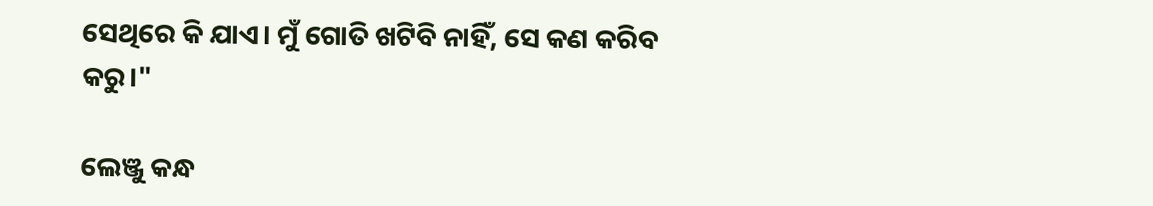ସେଥିରେ କି ଯାଏ। ମୁଁ ଗୋତି ଖଟିବି ନାହିଁ, ସେ କଣ କରିବ କରୁ।"

ଲେଞ୍ଜୁ କନ୍ଧ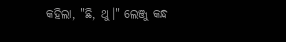କହିଲା, "ଛି, ଥୁ।" ଲେଞ୍ଜୁ କନ୍ଧ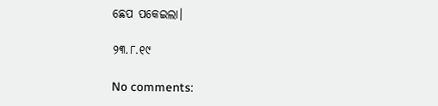ଛେପ ପକେଇଲା।

୨୩.୮.୧୯

No comments: